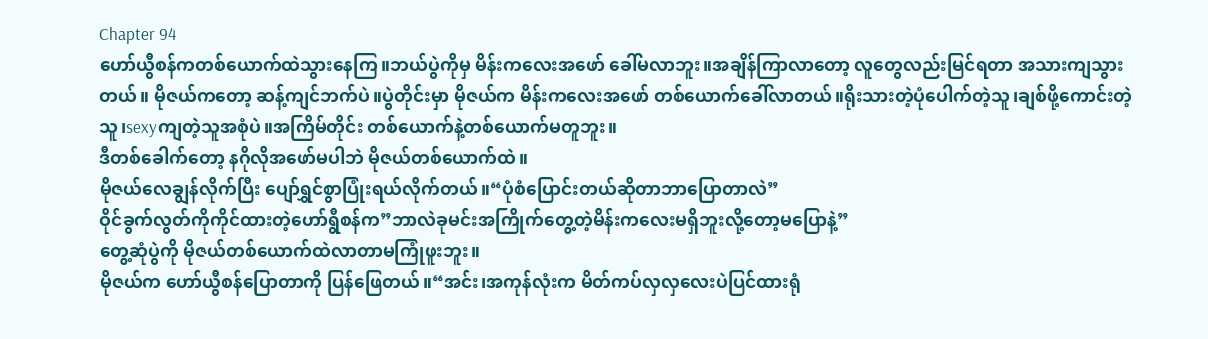Chapter 94
ဟော်ယွီစန်ကတစ်ယောက်ထဲသွားနေကြ။ဘယ်ပွဲကိုမှ မိန်းကလေးအဖော် ခေါ်မလာဘူး။အချိန်ကြာလာတော့ လူတွေလည်းမြင်ရတာ အသားကျသွားတယ်။ မိုဇယ်ကတော့ ဆန့်ကျင်ဘက်ပဲ။ပွဲတိုင်းမှာ မိုဇယ်က မိန်းကလေးအဖော် တစ်ယောက်ခေါ်လာတယ်။ရိုးသားတဲ့ပုံပေါက်တဲ့သူ၊ချစ်ဖို့ကောင်းတဲ့သူ၊sexyကျတဲ့သူအစုံပဲ။အကြိမ်တိုင်း တစ်ယောက်နဲ့တစ်ယောက်မတူဘူး။
ဒီတစ်ခေါက်တော့ နဂိုလိုအဖော်မပါဘဲ မိုဇယ်တစ်ယောက်ထဲ။
မိုဇယ်လေချွန်လိုက်ပြီး ပျော်ရွှင်စွာပြုံးရယ်လိုက်တယ်။“ပုံစံပြောင်းတယ်ဆိုတာဘာပြောတာလဲ”
ဝိုင်ခွက်လွတ်ကိုကိုင်ထားတဲ့ဟော်ရွီစန်က”ဘာလဲခုမင်းအကြိုက်တွေ့တဲ့မိန်းကလေးမရှိဘူးလို့တော့မပြောနဲ့”
တွေ့ဆုံပွဲကို မိုဇယ်တစ်ယောက်ထဲလာတာမကြုံဖူးဘူး။
မိုဇယ်က ဟော်ယွီစန်ပြောတာကို ပြန်ဖြေတယ်။“အင်း၊အကုန်လုံးက မိတ်ကပ်လှလှလေးပဲပြင်ထားရုံ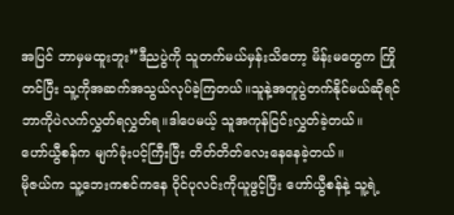အပြင် ဘာမှမထူးဘူး”ဒီညပွဲကို သူတက်မယ်မှန်းသိတော့ မိန်းမတွေက ကြိုတင်ပြီး သူ့ကိုအဆက်အသွယ်လုပ်ခဲ့ကြတယ်။သူနဲ့အတူပွဲတက်နိုင်မယ်ဆိုရင် ဘာကိုပဲလက်လွှတ်ရလွှတ်ရ။ဒါပေမယ့် သူအကုန်ငြင်းလွှတ်ခဲ့တယ်။
ဟော်ယွီစန်က မျက်ခုံးပင့်ကြီးပြီး တိတ်တိတ်လေးနေနေခဲ့တယ်။
မိုဇယ်က သူ့ဘေးကစင်ကနေ ဝိုင်ပုလင်းကိုယူဖွင့်ပြီး ဟော်ယွီစန်နဲ့ သူ့ရဲ့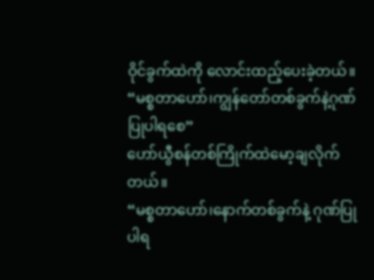ဝိုင်ခွက်ထဲကို လောင်းထည့်ပေးခဲ့တယ်။
“မစ္စတာဟော်၊ကျွန်တော်တစ်ခွက်နဲ့ဂုဏ်ပြုပါရစေ”
ဟော်ယွီစန်တစ်ကြိုက်ထဲမော့ချလိုက်တယ်။
“မစ္စတာဟော်၊နောက်တစ်ခွက်နဲ့ ဂုဏ်ပြုပါရ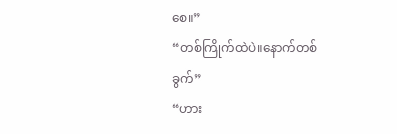စေ။”
“တစ်ကြိုက်ထဲပဲ။နောက်တစ်ခွက်”
“ဟား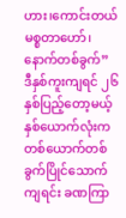ဟား၊ကောင်းတယ် မစ္စတာဟော်၊နောက်တစ်ခွက်”
ဒီနှစ်ကူးကျရင် ၂၆နှစ်ပြည့်တော့မယ့်နှစ်ယောက်လုံးက တစ်ယောက်တစ်ခွက်ပြိုင်သောက်ကျရင်း ခဏကြာ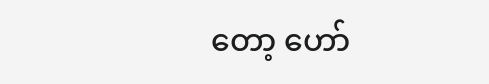တော့ ဟော်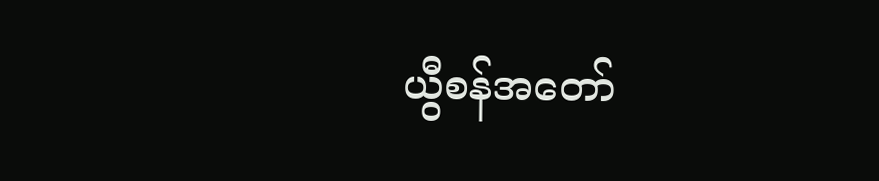ယွီစန်အတော်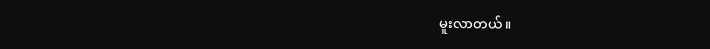မူးလာတယ်။